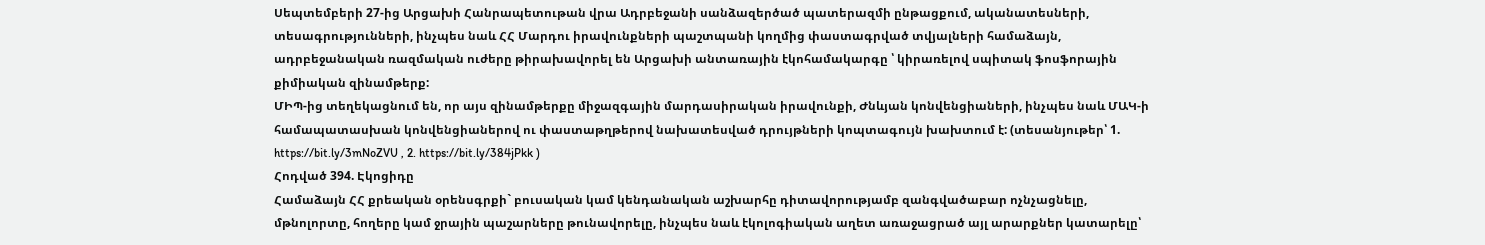Սեպտեմբերի 27-ից Արցախի Հանրապետութան վրա Ադրբեջանի սանձազերծած պատերազմի ընթացքում, ականատեսների, տեսագրությունների, ինչպես նաև ՀՀ Մարդու իրավունքների պաշտպանի կողմից փաստագրված տվյալների համաձայն, ադրբեջանական ռազմական ուժերը թիրախավորել են Արցախի անտառային էկոհամակարգը ՝ կիրառելով սպիտակ ֆոսֆորային քիմիական զինամթերք:
ՄԻՊ-ից տեղեկացնում են, որ այս զինամթերքը միջազգային մարդասիրական իրավունքի, Ժնևյան կոնվենցիաների, ինչպես նաև ՄԱԿ-ի համապատասխան կոնվենցիաներով ու փաստաթղթերով նախատեսված դրույթների կոպտագույն խախտում է: (տեսանյութեր՝ 1. https://bit.ly/3mNoZVU , 2. https://bit.ly/384jPkk )
Հոդված 394. Էկոցիդը
Համաձայն ՀՀ քրեական օրենսգրքի` բուսական կամ կենդանական աշխարհը դիտավորությամբ զանգվածաբար ոչնչացնելը, մթնոլորտը, հողերը կամ ջրային պաշարները թունավորելը, ինչպես նաև էկոլոգիական աղետ առաջացրած այլ արարքներ կատարելը՝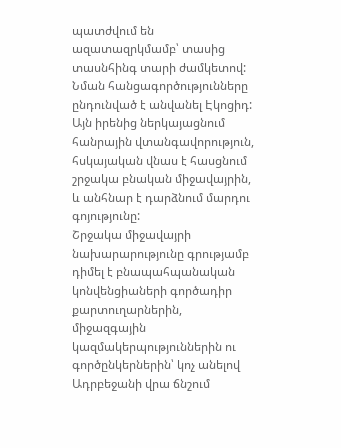պատժվում են ազատազրկմամբ՝ տասից տասնհինգ տարի ժամկետով:
Նման հանցագործությունները ընդունված է անվանել Էկոցիդ: Այն իրենից ներկայացնում հանրային վտանգավորություն, հսկայական վնաս է հասցնում շրջակա բնական միջավայրին, և անհնար է դարձնում մարդու գոյությունը:
Շրջակա միջավայրի նախարարությունը գրությամբ դիմել է բնապահպանական կոնվենցիաների գործադիր քարտուղարներին, միջազգային կազմակերպություններին ու գործընկերներին՝ կոչ անելով Ադրբեջանի վրա ճնշում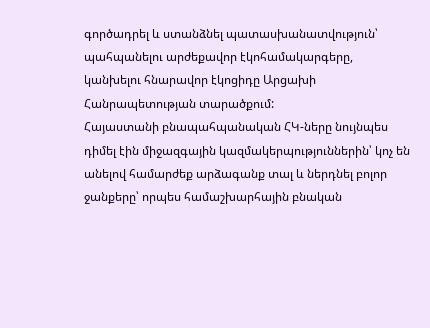գործադրել և ստանձնել պատասխանատվություն՝ պահպանելու արժեքավոր էկոհամակարգերը, կանխելու հնարավոր էկոցիդը Արցախի Հանրապետության տարածքում:
Հայաստանի բնապահպանական ՀԿ-ները նույնպես դիմել էին միջազգային կազմակերպություններին՝ կոչ են անելով համարժեք արձագանք տալ և ներդնել բոլոր ջանքերը՝ որպես համաշխարհային բնական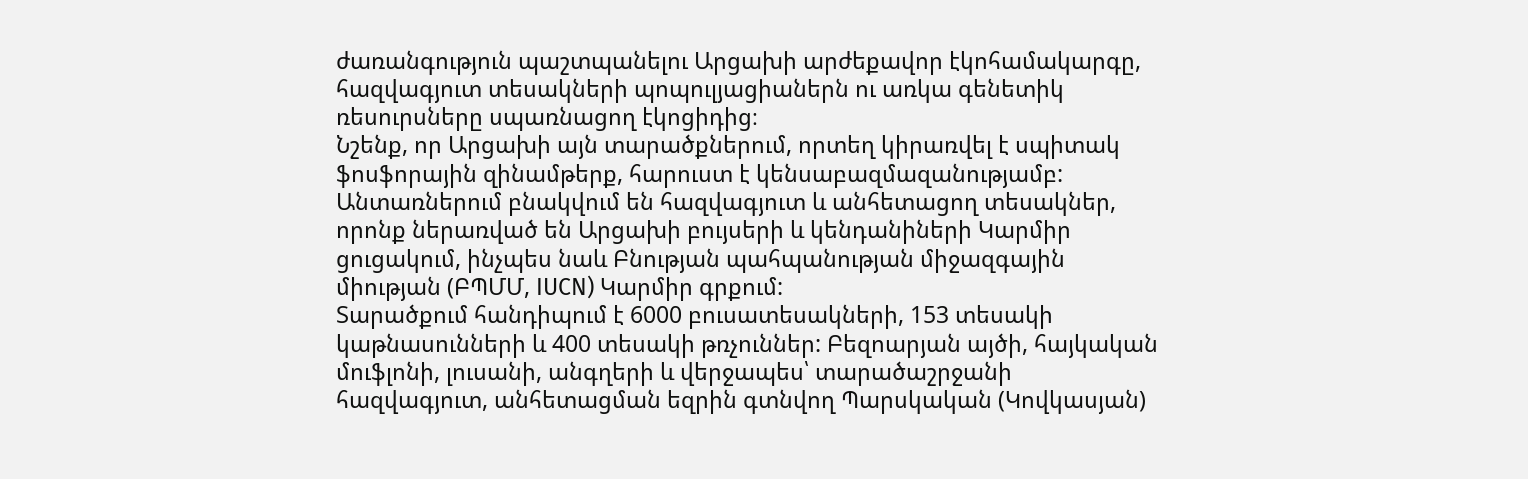ժառանգություն պաշտպանելու Արցախի արժեքավոր էկոհամակարգը, հազվագյուտ տեսակների պոպուլյացիաներն ու առկա գենետիկ ռեսուրսները սպառնացող էկոցիդից։
Նշենք, որ Արցախի այն տարածքներում, որտեղ կիրառվել է սպիտակ ֆոսֆորային զինամթերք, հարուստ է կենսաբազմազանությամբ: Անտառներում բնակվում են հազվագյուտ և անհետացող տեսակներ, որոնք ներառված են Արցախի բույսերի և կենդանիների Կարմիր ցուցակում, ինչպես նաև Բնության պահպանության միջազգային միության (ԲՊՄՄ, IUCN) Կարմիր գրքում:
Տարածքում հանդիպում է 6000 բուսատեսակների, 153 տեսակի կաթնասունների և 400 տեսակի թռչուններ: Բեզոարյան այծի, հայկական մուֆլոնի, լուսանի, անգղերի և վերջապես՝ տարածաշրջանի հազվագյուտ, անհետացման եզրին գտնվող Պարսկական (Կովկասյան)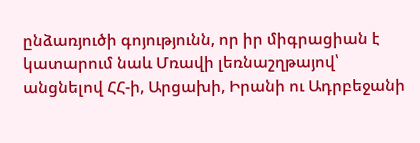ընձառյուծի գոյությունն, որ իր միգրացիան է կատարում նաև Մռավի լեռնաշղթայով՝ անցնելով ՀՀ-ի, Արցախի, Իրանի ու Ադրբեջանի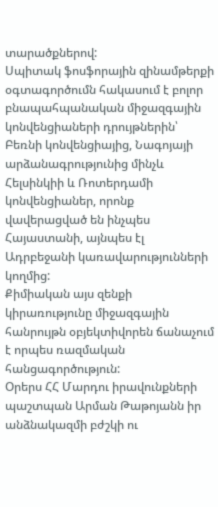տարածքներով:
Սպիտակ ֆոսֆորային զինամթերքի օգտագործումն հակասում է բոլոր բնապահպանական միջազգային կոնվենցիաների դրույթներին՝ Բեռնի կոնվենցիայից, Նագոյայի արձանագրությունից մինչև Հելսինկիի և Ռոտերդամի կոնվենցիաներ, որոնք վավերացված են ինչպես Հայաստանի, այնպես էլ Ադրբեջանի կառավարությունների կողմից:
Քիմիական այս զենքի կիրառությունը միջազգային հանրույթն օբյեկտիվորեն ճանաչում է որպես ռազմական հանցագործություն:
Օրերս ՀՀ Մարդու իրավունքների պաշտպան Արման Թաթոյանն իր անձնակազմի բժշկի ու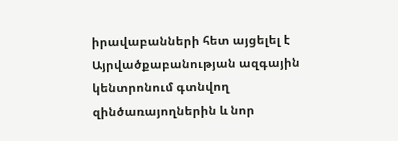իրավաբանների հետ այցելել է Այրվածքաբանության ազգային կենտրոնում գտնվող զինծառայողներին և նոր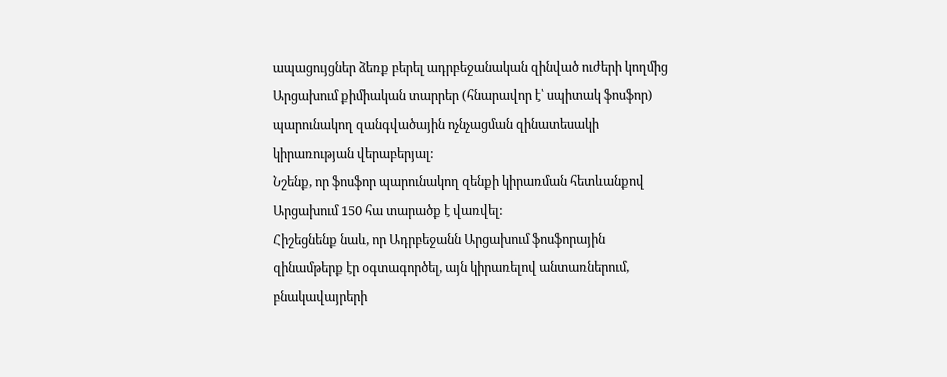ապացույցներ ձեռք բերել ադրբեջանական զինված ուժերի կողմից Արցախում քիմիական տարրեր (հնարավոր է՝ սպիտակ ֆոսֆոր) պարունակող զանգվածային ոչնչացման զինատեսակի կիրառության վերաբերյալ:
Նշենք, որ ֆոսֆոր պարունակող զենքի կիրառման հետևանքով Արցախում 150 հա տարածք է վառվել:
Հիշեցնենք նաև, որ Ադրբեջանն Արցախում ֆոսֆորային զինամթերք էր օգտագործել, այն կիրառելով անտառներում, բնակավայրերի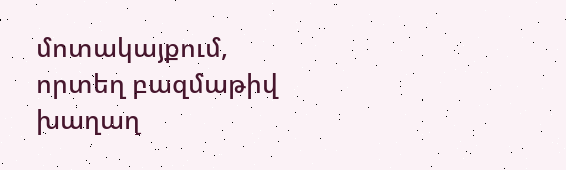մոտակայքում, որտեղ բազմաթիվ խաղաղ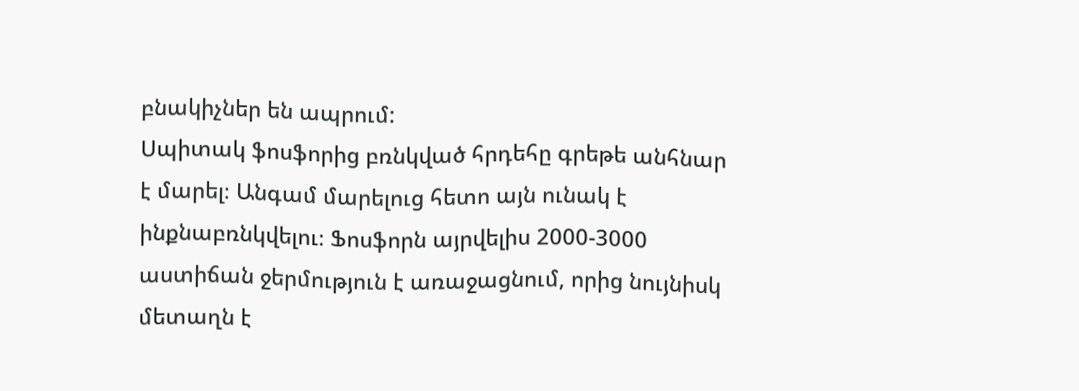բնակիչներ են ապրում:
Սպիտակ ֆոսֆորից բռնկված հրդեհը գրեթե անհնար է մարել։ Անգամ մարելուց հետո այն ունակ է ինքնաբռնկվելու։ Ֆոսֆորն այրվելիս 2000-3000 աստիճան ջերմություն է առաջացնում, որից նույնիսկ մետաղն է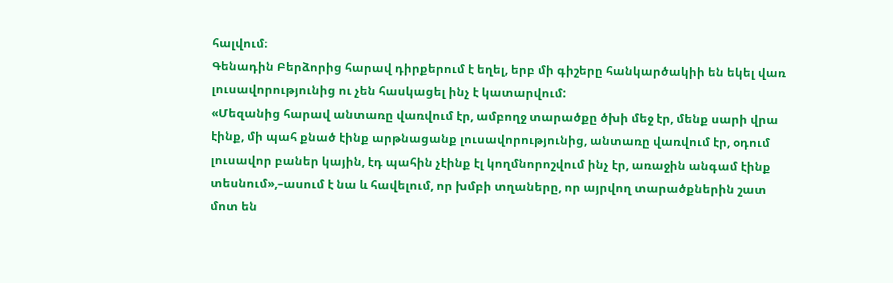հալվում։
Գենադին Բերձորից հարավ դիրքերում է եղել, երբ մի գիշերը հանկարծակիի են եկել վառ լուսավորությունից ու չեն հասկացել ինչ է կատարվում:
«Մեզանից հարավ անտառը վառվում էր, ամբողջ տարածքը ծխի մեջ էր, մենք սարի վրա էինք, մի պահ քնած էինք արթնացանք լուսավորությունից, անտառը վառվում էր, օդում լուսավոր բաներ կային, էդ պահին չէինք էլ կողմնորոշվում ինչ էր, առաջին անգամ էինք տեսնում»,–ասում է նա և հավելում, որ խմբի տղաները, որ այրվող տարածքներին շատ մոտ են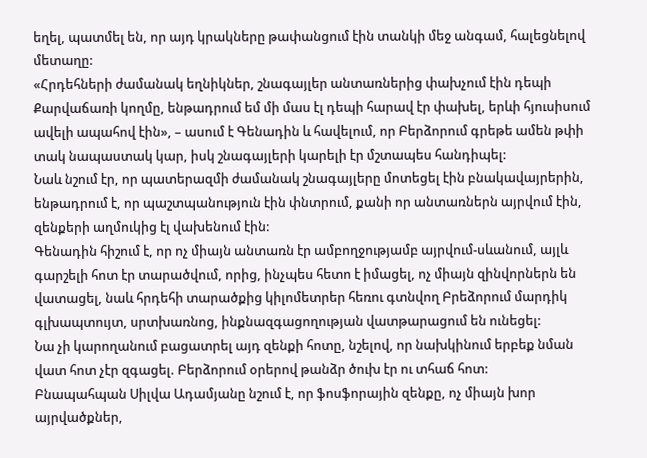եղել, պատմել են, որ այդ կրակները թափանցում էին տանկի մեջ անգամ, հալեցնելով մետաղը:
«Հրդեհների ժամանակ եղնիկներ, շնագայլեր անտառներից փախչում էին դեպի Քարվաճառի կողմը, ենթադրում եմ մի մաս էլ դեպի հարավ էր փախել, երևի հյուսիսում ավելի ապահով էին», – ասում է Գենադին և հավելում, որ Բերձորում գրեթե ամեն թփի տակ նապաստակ կար, իսկ շնագայլերի կարելի էր մշտապես հանդիպել:
Նաև նշում էր, որ պատերազմի ժամանակ շնագայլերը մոտեցել էին բնակավայրերին, ենթադրում է, որ պաշտպանություն էին փնտրում, քանի որ անտառներն այրվում էին, զենքերի աղմուկից էլ վախենում էին:
Գենադին հիշում է, որ ոչ միայն անտառն էր ամբողջությամբ այրվում-սևանում, այլև գարշելի հոտ էր տարածվում, որից, ինչպես հետո է իմացել, ոչ միայն զինվորներն են վատացել, նաև հրդեհի տարածքից կիլոմետրեր հեռու գտնվող Բրեձորում մարդիկ գլխապտույտ, սրտխառնոց, ինքնազգացողության վատթարացում են ունեցել:
Նա չի կարողանում բացատրել այդ զենքի հոտը, նշելով, որ նախկինում երբեք նման վատ հոտ չէր զգացել. Բերձորում օրերով թանձր ծուխ էր ու տհաճ հոտ:
Բնապահպան Սիլվա Ադամյանը նշում է, որ ֆոսֆորային զենքը, ոչ միայն խոր այրվածքներ,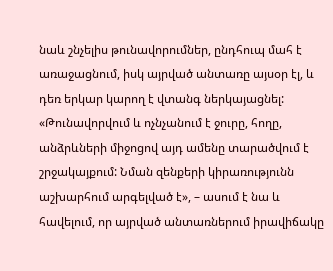նաև շնչելիս թունավորումներ, ընդհուպ մահ է առաջացնում, իսկ այրված անտառը այսօր էլ, և դեռ երկար կարող է վտանգ ներկայացնել:
«Թունավորվում և ոչնչանում է ջուրը, հողը, անձրևների միջոցով այդ ամենը տարածվում է շրջակայքում: Նման զենքերի կիրառությունն աշխարհում արգելված է», – ասում է նա և հավելում, որ այրված անտառներում իրավիճակը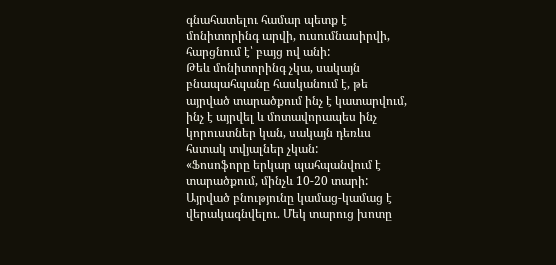գնահատելու համար պետք է մոնիտորինգ արվի, ուսումնասիրվի, հարցնում է՝ բայց ով անի:
Թեև մոնիտորինգ չկա, սակայն բնապահպանը հասկանում է, թե այրված տարածքում ինչ է կատարվում, ինչ է այրվել և մոտավորապես ինչ կորուստներ կան, սակայն դեռևս հստակ տվյալներ չկան:
«Ֆոսոֆորը երկար պահպանվում է տարածքում, մինչև 10-20 տարի: Այրված բնությունը կամաց-կամաց է վերակագնվելու. Մեկ տարուց խոտը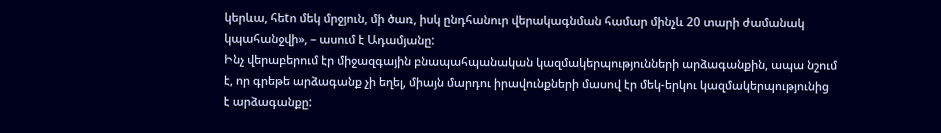կերևա, հեtո մեկ մրջյուն, մի ծառ, իսկ ընդհանուր վերակագնման համար մինչև 20 տարի ժամանակ կպահանջվի», – ասում է Ադամյանը:
Ինչ վերաբերում էր միջազգային բնապահպանական կազմակերպությունների արձագանքին, ապա նշում է, որ գրեթե արձագանք չի եղել, միայն մարդու իրավունքների մասով էր մեկ-երկու կազմակերպությունից է արձագանքը: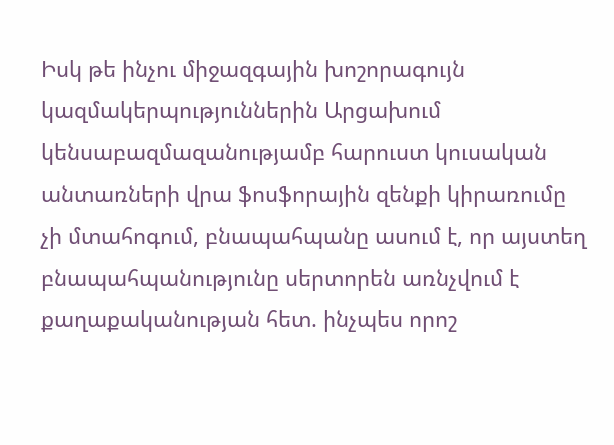Իսկ թե ինչու միջազգային խոշորագույն կազմակերպություններին Արցախում կենսաբազմազանությամբ հարուստ կուսական անտառների վրա ֆոսֆորային զենքի կիրառումը չի մտահոգում, բնապահպանը ասում է, որ այստեղ բնապահպանությունը սերտորեն առնչվում է քաղաքականության հետ. ինչպես որոշ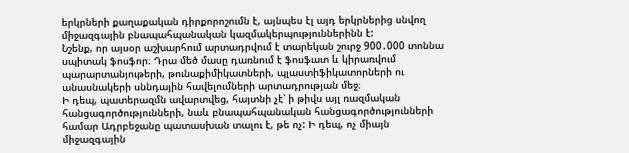երկրների քաղաքական դիրքորոշումն է, այնպես էլ այդ երկրներից սնվող միջազգային բնապահպանական կազմակերպություններինն է:
Նշենք, որ այսօր աշխարհում արտադրվում է տարեկան շուրջ 900․000 տոննա սպիտակ ֆոսֆոր։ Դրա մեծ մասը դառնում է ֆոսֆատ և կիրառվում պարարտանյութերի, թունաքիմիկատների, պլաստիֆիկատորների ու անասնակերի սննդային հավելումների արտադրության մեջ։
Ի դեպ, պատերազմն ավարտվեց, հայտնի չէ՝ ի թիվս այլ ռազմական հանցագործությունների, նաև բնապահպանական հանցագործությունների համար Ադրբեջանը պատասխան տալու է, թե ոչ: Ի դեպ, ոչ միայն միջազգային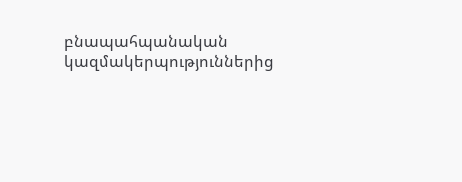բնապահպանական կազմակերպություններից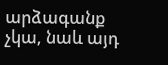արձագանք չկա, նաև այդ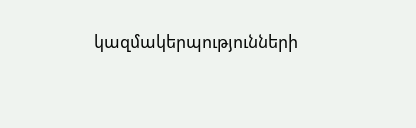կազմակերպությունների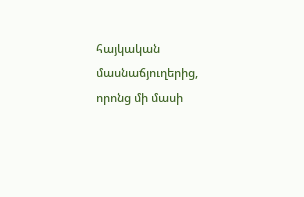հայկական մասնաճյուղերից, որոնց մի մասի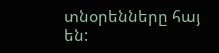տնօրենները հայ են: